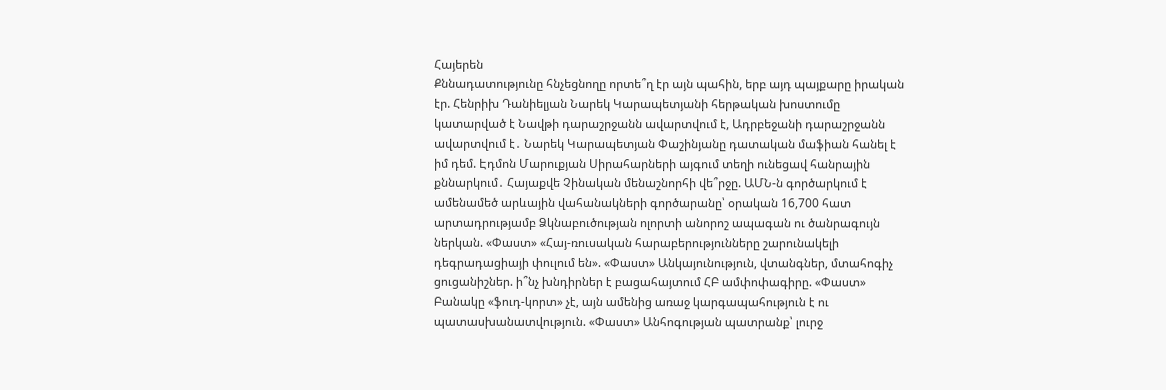Հայերեն
Քննադատությունը հնչեցնողը որտե՞ղ էր այն պահին, երբ այդ պայքարը իրական էր. Հենրիխ Դանիելյան Նարեկ Կարապետյանի հերթական խոստումը կատարված է Նավթի դարաշրջանն ավարտվում է, Ադրբեջանի դարաշրջանն ավարտվում է․ Նարեկ Կարապետյան Փաշինյանը դատական մաֆիան հանել է իմ դեմ. Էդմոն Մարուքյան Սիրահարների այգում տեղի ունեցավ հանրային քննարկում․ Հայաքվե Չինական մենաշնորհի վե՞րջը. ԱՄՆ-ն գործարկում է ամենամեծ արևային վահանակների գործարանը՝ օրական 16,700 հատ արտադրությամբ Ձկնաբուծության ոլորտի անորոշ ապագան ու ծանրագույն ներկան. «Փաստ» «Հայ-ռուսական հարաբերությունները շարունակելի դեգրադացիայի փուլում են». «Փաստ» Անկայունություն, վտանգներ, մտահոգիչ ցուցանիշներ. ի՞նչ խնդիրներ է բացահայտում ՀԲ ամփոփագիրը. «Փաստ» Բանակը «ֆուդ-կորտ» չէ, այն ամենից առաջ կարգապահություն է ու պատասխանատվություն. «Փաստ» Անհոգության պատրանք՝ լուրջ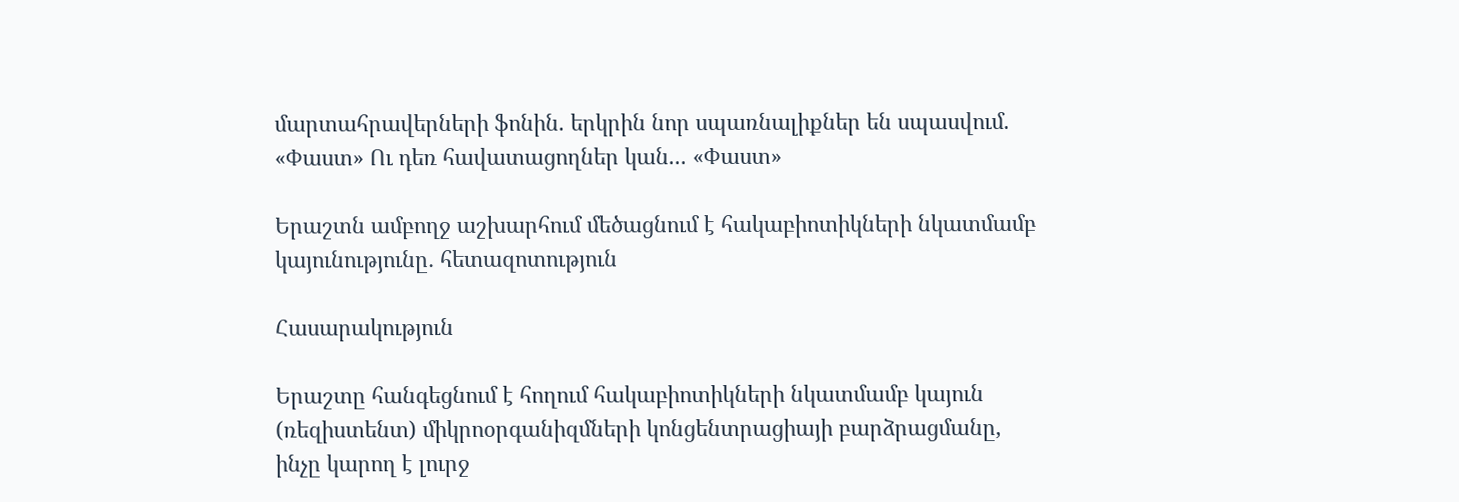մարտահրավերների ֆոնին. երկրին նոր սպառնալիքներ են սպասվում. «Փաստ» Ու դեռ հավատացողներ կան... «Փաստ»

Երաշտն ամբողջ աշխարհում մեծացնում է հակաբիոտիկների նկատմամբ կայունությունը․ հետազոտություն

Հասարակություն

Երաշտը հանգեցնում է հողում հակաբիոտիկների նկատմամբ կայուն (ռեզիստենտ) միկրոօրգանիզմների կոնցենտրացիայի բարձրացմանը, ինչը կարող է լուրջ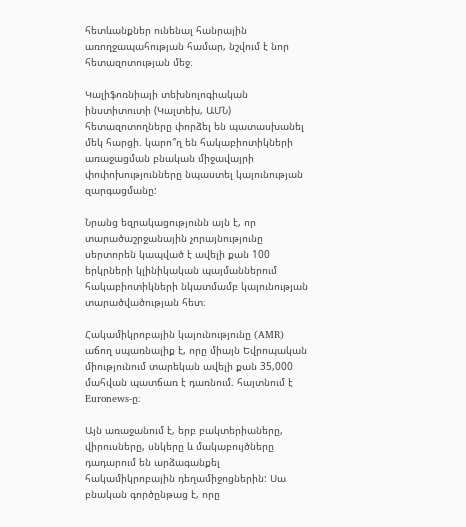հետևանքներ ունենալ հանրային առողջապահության համար, նշվում է նոր հետազոտության մեջ։

Կալիֆոռնիայի տեխնոլոգիական ինստիտուտի (Կալտեխ, ԱՄՆ) հետազոտողները փորձել են պատասխանել մեկ հարցի. կարո՞ղ են հակաբիոտիկների առաջացման բնական միջավայրի փոփոխությունները նպաստել կայունության զարգացմանը:

Նրանց եզրակացությունն այն է, որ տարածաշրջանային չորայնությունը սերտորեն կապված է ավելի քան 100 երկրների կլինիկական պայմաններում հակաբիոտիկների նկատմամբ կայունության տարածվածության հետ։

Հակամիկրոբային կայունությունը (AMR) աճող սպառնալիք է, որը միայն Եվրոպական միությունում տարեկան ավելի քան 35,000 մահվան պատճառ է դառնում. հայտնում է Euronews-ը։

Այն առաջանում է, երբ բակտերիաները, վիրուսները, սնկերը և մակաբույծները դադարում են արձագանքել հակամիկրոբային դեղամիջոցներին: Սա բնական գործընթաց է, որը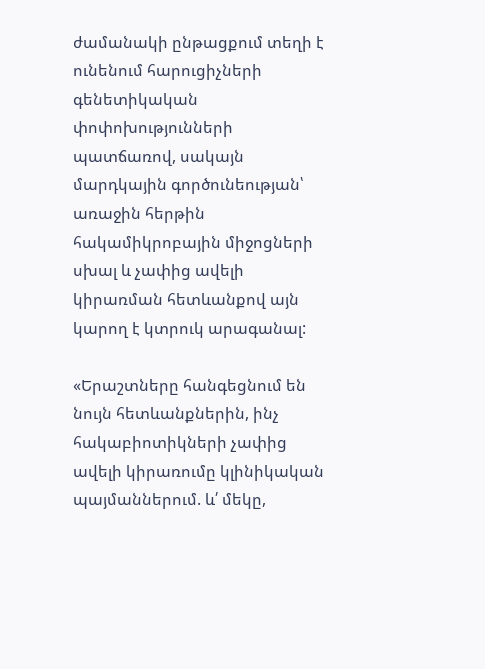ժամանակի ընթացքում տեղի է ունենում հարուցիչների գենետիկական փոփոխությունների պատճառով, սակայն մարդկային գործունեության՝ առաջին հերթին հակամիկրոբային միջոցների սխալ և չափից ավելի կիրառման հետևանքով այն կարող է կտրուկ արագանալ:

«Երաշտները հանգեցնում են նույն հետևանքներին, ինչ հակաբիոտիկների չափից ավելի կիրառումը կլինիկական պայմաններում. և՛ մեկը,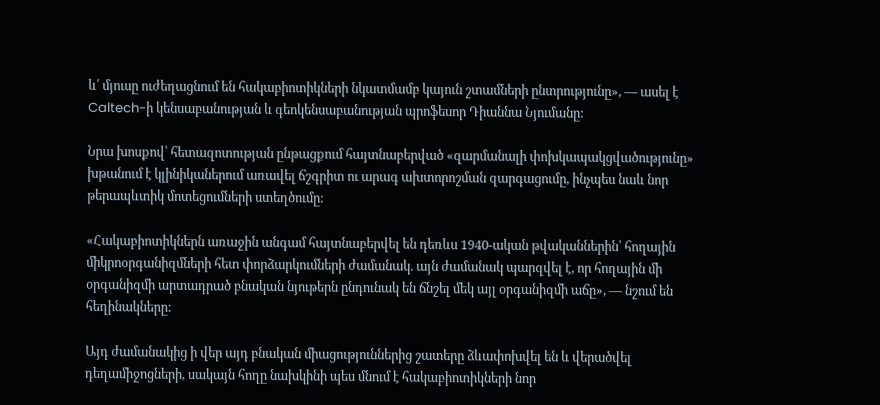և՛ մյուսը ուժեղացնում են հակաբիոտիկների նկատմամբ կայուն շտամների ընտրությունը», — ասել է Caltech-ի կենսաբանության և գեոկենսաբանության պրոֆեսոր Դիաննա Նյումանը:

Նրա խոսքով՝ հետազոտության ընթացքում հայտնաբերված «զարմանալի փոխկապակցվածությունը» խթանում է կլինիկաներում առավել ճշգրիտ ու արագ ախտորոշման զարգացումը, ինչպես նաև նոր թերապևտիկ մոտեցումների ստեղծումը:

«Հակաբիոտիկներն առաջին անգամ հայտնաբերվել են դեռևս 1940-ական թվականներին՝ հողային միկրոօրգանիզմների հետ փորձարկումների ժամանակ. այն ժամանակ պարզվել է, որ հողային մի օրգանիզմի արտադրած բնական նյութերն ընդունակ են ճնշել մեկ այլ օրգանիզմի աճը», — նշում են հեղինակները:

Այդ ժամանակից ի վեր այդ բնական միացություններից շատերը ձևափոխվել են և վերածվել դեղամիջոցների, սակայն հողը նախկինի պես մնում է հակաբիոտիկների նոր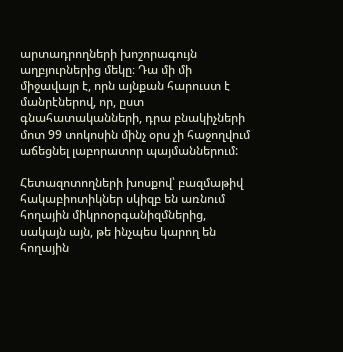արտադրողների խոշորագույն աղբյուրներից մեկը։ Դա մի մի միջավայր է, որն այնքան հարուստ է մանրէներով, որ, ըստ գնահատականների, դրա բնակիչների մոտ 99 տոկոսին մինչ օրս չի հաջողվում աճեցնել լաբորատոր պայմաններում:

Հետազոտողների խոսքով՝ բազմաթիվ հակաբիոտիկներ սկիզբ են առնում հողային միկրոօրգանիզմներից, սակայն այն, թե ինչպես կարող են հողային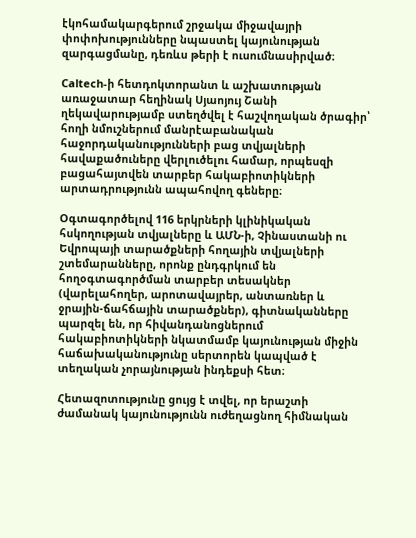էկոհամակարգերում շրջակա միջավայրի փոփոխությունները նպաստել կայունության զարգացմանը, դեռևս թերի է ուսումնասիրված։

Caltech-ի հետդոկտորանտ և աշխատության առաջատար հեղինակ Սյաոյույ Շանի ղեկավարությամբ ստեղծվել է հաշվողական ծրագիր՝ հողի նմուշներում մանրէաբանական հաջորդականությունների բաց տվյալների հավաքածուները վերլուծելու համար, որպեսզի բացահայտվեն տարբեր հակաբիոտիկների արտադրությունն ապահովող գեները։

Օգտագործելով 116 երկրների կլինիկական հսկողության տվյալները և ԱՄՆ-ի, Չինաստանի ու Եվրոպայի տարածքների հողային տվյալների շտեմարանները, որոնք ընդգրկում են հողօգտագործման տարբեր տեսակներ (վարելահողեր, արոտավայրեր, անտառներ և ջրային-ճահճային տարածքներ), գիտնականները պարզել են, որ հիվանդանոցներում հակաբիոտիկների նկատմամբ կայունության միջին հաճախականությունը սերտորեն կապված է տեղական չորայնության ինդեքսի հետ։

Հետազոտությունը ցույց է տվել, որ երաշտի ժամանակ կայունությունն ուժեղացնող հիմնական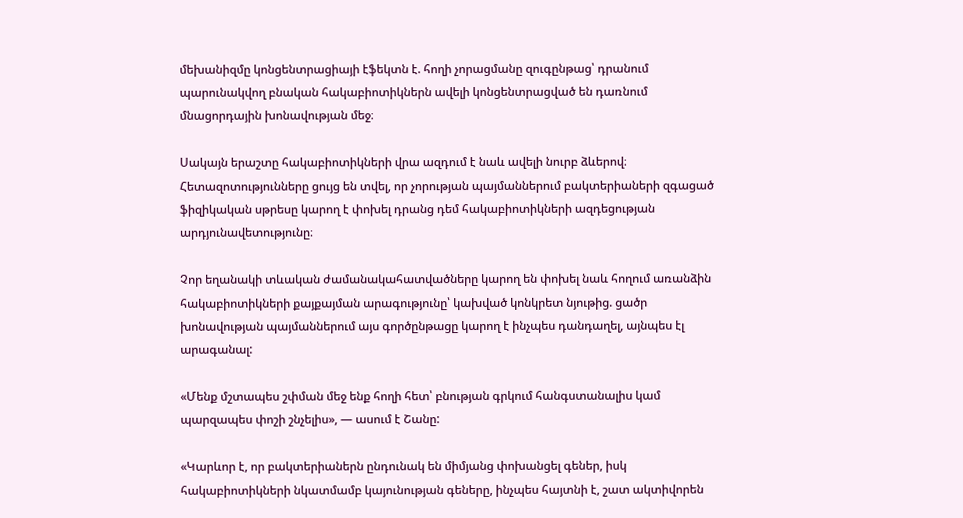մեխանիզմը կոնցենտրացիայի էֆեկտն է. հողի չորացմանը զուգընթաց՝ դրանում պարունակվող բնական հակաբիոտիկներն ավելի կոնցենտրացված են դառնում մնացորդային խոնավության մեջ։

Սակայն երաշտը հակաբիոտիկների վրա ազդում է նաև ավելի նուրբ ձևերով։ Հետազոտությունները ցույց են տվել, որ չորության պայմաններում բակտերիաների զգացած ֆիզիկական սթրեսը կարող է փոխել դրանց դեմ հակաբիոտիկների ազդեցության արդյունավետությունը։

Չոր եղանակի տևական ժամանակահատվածները կարող են փոխել նաև հողում առանձին հակաբիոտիկների քայքայման արագությունը՝ կախված կոնկրետ նյութից. ցածր խոնավության պայմաններում այս գործընթացը կարող է ինչպես դանդաղել, այնպես էլ արագանալ:

«Մենք մշտապես շփման մեջ ենք հողի հետ՝ բնության գրկում հանգստանալիս կամ պարզապես փոշի շնչելիս», — ասում է Շանը:

«Կարևոր է, որ բակտերիաներն ընդունակ են միմյանց փոխանցել գեներ, իսկ հակաբիոտիկների նկատմամբ կայունության գեները, ինչպես հայտնի է, շատ ակտիվորեն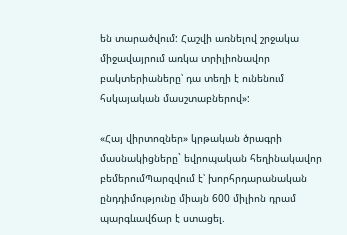են տարածվում: Հաշվի առնելով շրջակա միջավայրում առկա տրիլիոնավոր բակտերիաները՝ դա տեղի է ունենում հսկայական մասշտաբներով»:

«Հայ վիրտոզներ» կրթական ծրագրի մասնակիցները` եվրոպական հեղինակավոր բեմերումՊարզվում է՝ խորհրդարանական ընդդիմությունը միայն 600 միլիոն դրամ պարգևավճար է ստացել.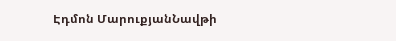Էդմոն ՄարուքյանՆավթի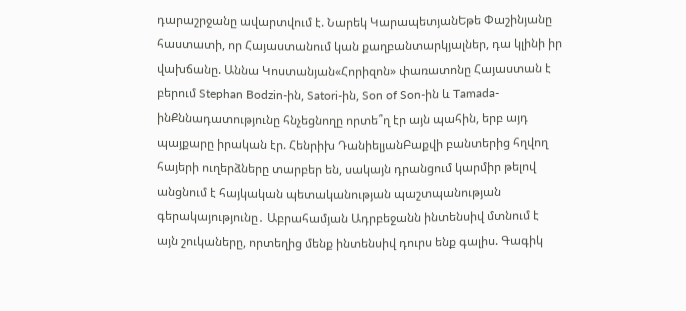դարաշրջանը ավարտվում է. Նարեկ ԿարապետյանԵթե Փաշինյանը հաստատի, որ Հայաստանում կան քաղբանտարկյալներ, դա կլինի իր վախճանը. Աննա Կոստանյան«Հորիզոն» փառատոնը Հայաստան է բերում Stephan Bodzin-ին, Satori-ին, Son of Son-ին և Tamada-ինՔննադատությունը հնչեցնողը որտե՞ղ էր այն պահին, երբ այդ պայքարը իրական էր. Հենրիխ ԴանիելյանԲաքվի բանտերից հղվող հայերի ուղերձները տարբեր են, սակայն դրանցում կարմիր թելով անցնում է հայկական պետականության պաշտպանության գերակայությունը․ Աբրահամյան Ադրբեջանն ինտենսիվ մտնում է այն շուկաները, որտեղից մենք ինտենսիվ դուրս ենք գալիս. Գագիկ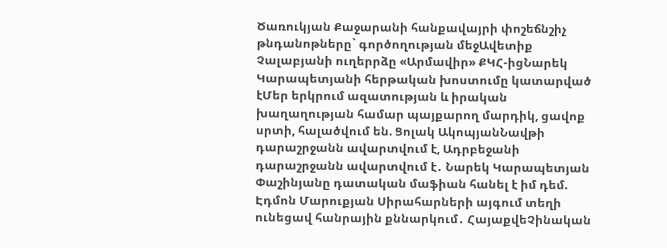Ծառուկյան Քաջարանի հանքավայրի փոշեճնշիչ թնդանոթները` գործողության մեջԱվետիք Չալաբյանի ուղերրձը «Արմավիր» ՔԿՀ-իցՆարեկ Կարապետյանի հերթական խոստումը կատարված էՄեր երկրում ազատության և իրական խաղաղության համար պայքարող մարդիկ, ցավոք սրտի, հալածվում են. Ցոլակ ԱկոպյանՆավթի դարաշրջանն ավարտվում է, Ադրբեջանի դարաշրջանն ավարտվում է․ Նարեկ Կարապետյան Փաշինյանը դատական մաֆիան հանել է իմ դեմ. Էդմոն Մարուքյան Սիրահարների այգում տեղի ունեցավ հանրային քննարկում․ ՀայաքվեՉինական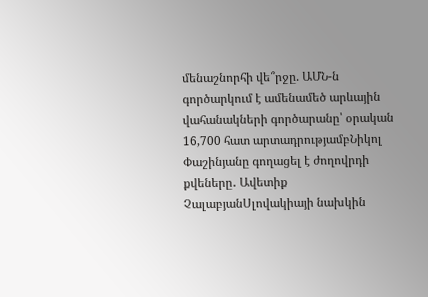մենաշնորհի վե՞րջը. ԱՄՆ-ն գործարկում է ամենամեծ արևային վահանակների գործարանը՝ օրական 16,700 հատ արտադրությամբՆիկոլ Փաշինյանը գողացել է ժողովրդի քվեները․ Ավետիք ՉալաբյանՍլովակիայի նախկին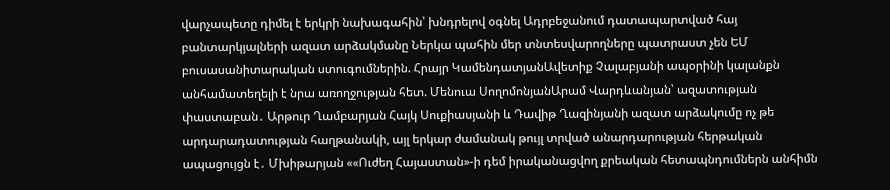վարչապետը դիմել է երկրի նախագահին՝ խնդրելով օգնել Ադրբեջանում դատապարտված հայ բանտարկյալների ազատ արձակմանը Ներկա պահին մեր տնտեսվարողները պատրաստ չեն ԵՄ բուսասանիտարական ստուգումներին. Հրայր ԿամենդատյանԱվետիք Չալաբյանի ապօրինի կալանքն անհամատեղելի է նրա առողջության հետ. Մենուա ՍողոմոնյանԱրամ Վարդևանյան՝ ազատության փաստաբան․ Արթուր Ղամբարյան Հայկ Սուքիասյանի և Դավիթ Ղազինյանի ազատ արձակումը ոչ թե արդարադատության հաղթանակի, այլ երկար ժամանակ թույլ տրված անարդարության հերթական ապացույցն է․ Մխիթարյան ««Ուժեղ Հայաստան»-ի դեմ իրականացվող քրեական հետապնդումներն անհիմն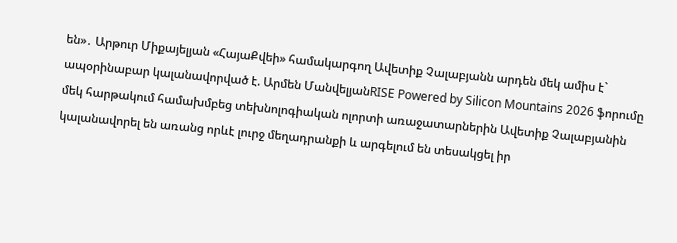են»․ Արթուր Միքայելյան «ՀայաՔվեի» համակարգող Ավետիք Չալաբյանն արդեն մեկ ամիս է` ապօրինաբար կալանավորված է. Արմեն ՄանվելյանRISE Powered by Silicon Mountains 2026 ֆորումը մեկ հարթակում համախմբեց տեխնոլոգիական ոլորտի առաջատարներին Ավետիք Չալաբյանին կալանավորել են առանց որևէ լուրջ մեղադրանքի և արգելում են տեսակցել իր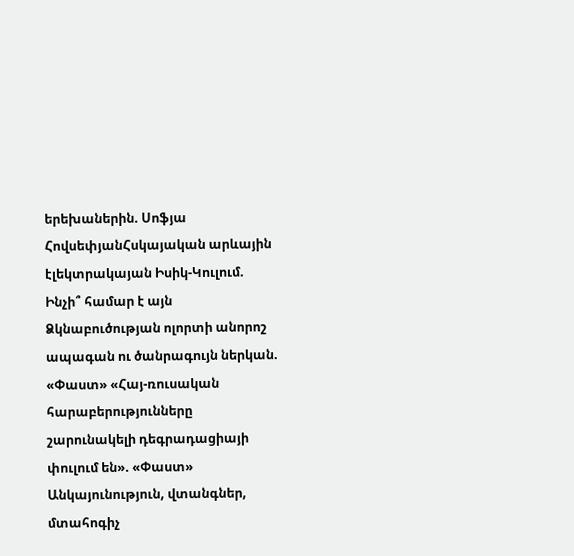երեխաներին. Սոֆյա ՀովսեփյանՀսկայական արևային էլեկտրակայան Իսիկ-Կուլում. Ինչի՞ համար է այն Ձկնաբուծության ոլորտի անորոշ ապագան ու ծանրագույն ներկան. «Փաստ» «Հայ-ռուսական հարաբերությունները շարունակելի դեգրադացիայի փուլում են». «Փաստ» Անկայունություն, վտանգներ, մտահոգիչ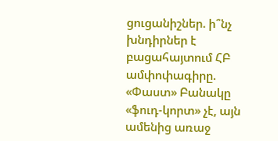ցուցանիշներ. ի՞նչ խնդիրներ է բացահայտում ՀԲ ամփոփագիրը. «Փաստ» Բանակը «ֆուդ-կորտ» չէ, այն ամենից առաջ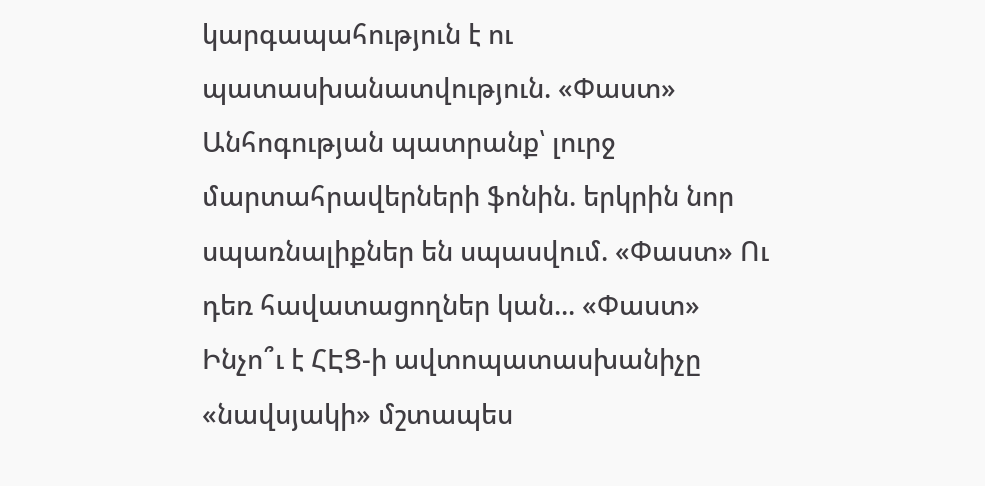կարգապահություն է ու պատասխանատվություն. «Փաստ» Անհոգության պատրանք՝ լուրջ մարտահրավերների ֆոնին. երկրին նոր սպառնալիքներ են սպասվում. «Փաստ» Ու դեռ հավատացողներ կան... «Փաստ» Ինչո՞ւ է ՀԷՑ-ի ավտոպատասխանիչը «նավսյակի» մշտապես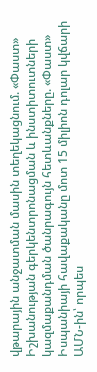վթարային անջատման մասին տեղեկացնում. «Փաստ» Իշխանության գերկենտրոնացման և ինստիտուտների կազմաքանդման ծանրագույն հետևանքները. «Փաստ» Իսպանիայի հավաքականը մոտ 15 միլիոն դոլար կվճարի ԱՄՆ-ին՝ որպես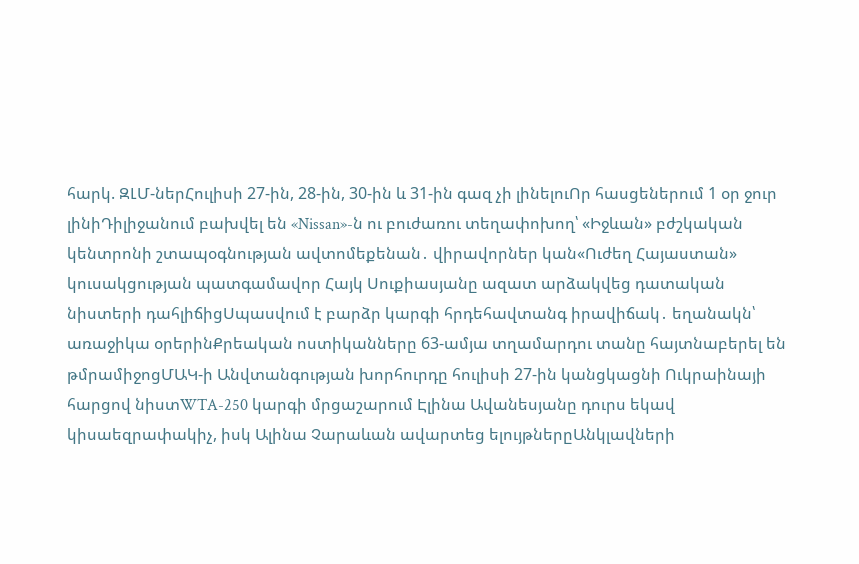հարկ. ԶԼՄ-ներՀուլիսի 27-ին, 28-ին, 30-ին և 31-ին գազ չի լինելուՈր հասցեներում 1 օր ջուր լինիԴիլիջանում բախվել են «Nissan»-ն ու բուժառու տեղափոխող՝ «Իջևան» բժշկական կենտրոնի շտապօգնության ավտոմեքենան․ վիրավորներ կան«Ուժեղ Հայաստան» կուսակցության պատգամավոր Հայկ Սուքիասյանը ազատ արձակվեց դատական նիստերի դահլիճիցՍպասվում է բարձր կարգի հրդեհավտանգ իրավիճակ․ եղանակն՝ առաջիկա օրերինՔրեական ոստիկանները 63-ամյա տղամարդու տանը հայտնաբերել են թմրամիջոցՄԱԿ-ի Անվտանգության խորհուրդը հուլիսի 27-ին կանցկացնի Ուկրաինայի հարցով նիստWTA-250 կարգի մրցաշարում Էլինա Ավանեսյանը դուրս եկավ կիսաեզրափակիչ, իսկ Ալինա Չարաևան ավարտեց ելույթներըԱնկլավների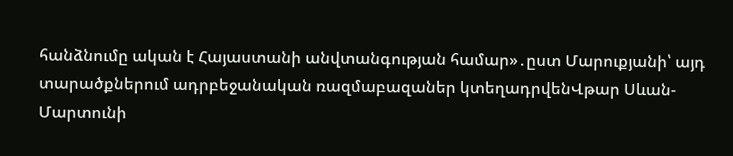հանձնումը ական է Հայաստանի անվտանգության համար»․ըստ Մարուքյանի՝ այդ տարածքներում ադրբեջանական ռազմաբազաներ կտեղադրվենՎթար Սևան-Մարտունի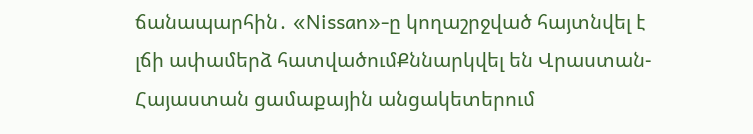ճանապարհին․ «Nissan»-ը կողաշրջված հայտնվել է լճի ափամերձ հատվածումՔննարկվել են Վրաստան-Հայաստան ցամաքային անցակետերում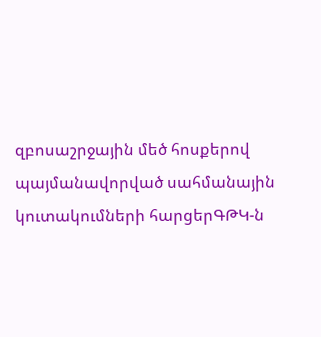զբոսաշրջային մեծ հոսքերով պայմանավորված սահմանային կուտակումների հարցերԳԹԿ-ն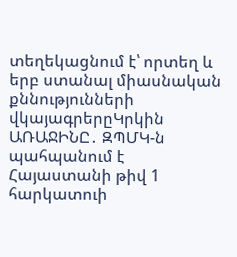տեղեկացնում է՝ որտեղ և երբ ստանալ միասնական քննությունների վկայագրերըԿրկին ԱՌԱՋԻՆԸ․ ԶՊՄԿ-ն պահպանում է Հայաստանի թիվ 1 հարկատուի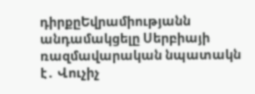դիրքըԵվրամիությանն անդամակցելը Սերբիայի ռազմավարական նպատակն է․ Վուչիչ